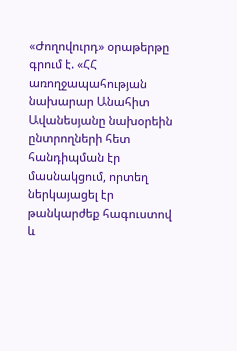«Ժողովուրդ» օրաթերթը գրում է. «ՀՀ առողջապահության նախարար Անահիտ Ավանեսյանը նախօրեին ընտրողների հետ հանդիպման էր մասնակցում, որտեղ ներկայացել էր թանկարժեք հագուստով և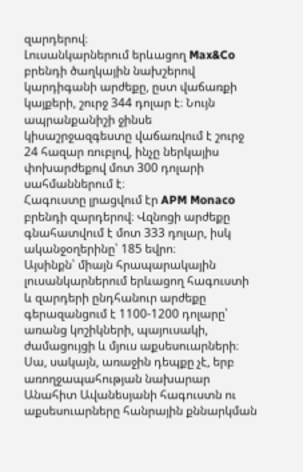զարդերով։
Լուսանկարներում երևացող Max&Co բրենդի ծաղկային նախշերով կարդիգանի արժեքը, ըստ վաճառքի կայքերի, շուրջ 344 դոլար է։ Նույն ապրանքանիշի ջինսե կիսաշրջազգեստը վաճառվում է շուրջ 24 հազար ռուբլով, ինչը ներկայիս փոխարժեքով մոտ 300 դոլարի սահմաններում է։
Հագուստը լրացվում էր APM Monaco բրենդի զարդերով։ Վզնոցի արժեքը գնահատվում է մոտ 333 դոլար, իսկ ականջօղերինը՝ 185 եվրո։
Այսինքն՝ միայն հրապարակային լուսանկարներում երևացող հագուստի և զարդերի ընդհանուր արժեքը գերազանցում է 1100-1200 դոլարը՝ առանց կոշիկների, պայուսակի, ժամացույցի և մյուս աքսեսուարների։
Սա, սակայն, առաջին դեպքը չէ, երբ առողջապահության նախարար Անահիտ Ավանեսյանի հագուստն ու աքսեսուարները հանրային քննարկման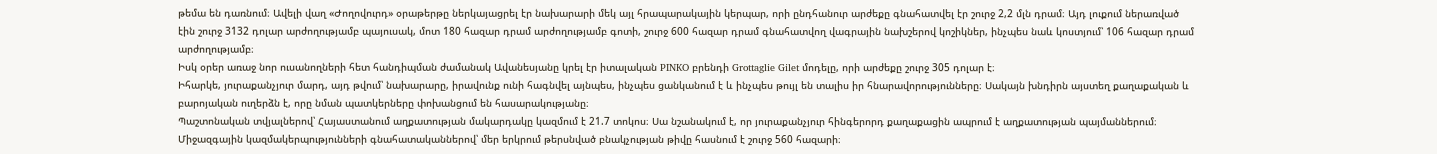թեմա են դառնում։ Ավելի վաղ «Ժողովուրդ» օրաթերթը ներկայացրել էր նախարարի մեկ այլ հրապարակային կերպար, որի ընդհանուր արժեքը գնահատվել էր շուրջ 2,2 մլն դրամ։ Այդ լուքում ներառված էին շուրջ 3132 դոլար արժողությամբ պայուսակ, մոտ 180 հազար դրամ արժողությամբ գոտի, շուրջ 600 հազար դրամ գնահատվող վագրային նախշերով կոշիկներ, ինչպես նաև կոստյում՝ 106 հազար դրամ արժողությամբ։
Իսկ օրեր առաջ նոր ուսանողների հետ հանդիպման ժամանակ Ավանեսյանը կրել էր իտալական PINKO բրենդի Grottaglie Gilet մոդելը, որի արժեքը շուրջ 305 դոլար է։
Իհարկե, յուրաքանչյուր մարդ, այդ թվում՝ նախարարը, իրավունք ունի հագնվել այնպես, ինչպես ցանկանում է և ինչպես թույլ են տալիս իր հնարավորությունները։ Սակայն խնդիրն այստեղ քաղաքական և բարոյական ուղերձն է, որը նման պատկերները փոխանցում են հասարակությանը։
Պաշտոնական տվյալներով՝ Հայաստանում աղքատության մակարդակը կազմում է 21.7 տոկոս։ Սա նշանակում է, որ յուրաքանչյուր հինգերորդ քաղաքացին ապրում է աղքատության պայմաններում։ Միջազգային կազմակերպությունների գնահատականներով՝ մեր երկրում թերսնված բնակչության թիվը հասնում է շուրջ 560 հազարի։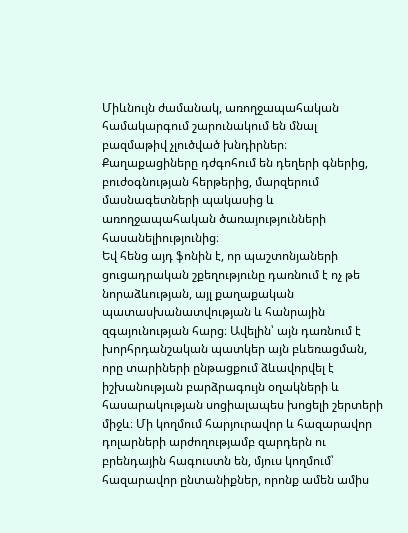Միևնույն ժամանակ, առողջապահական համակարգում շարունակում են մնալ բազմաթիվ չլուծված խնդիրներ։ Քաղաքացիները դժգոհում են դեղերի գներից, բուժօգնության հերթերից, մարզերում մասնագետների պակասից և առողջապահական ծառայությունների հասանելիությունից։
Եվ հենց այդ ֆոնին է, որ պաշտոնյաների ցուցադրական շքեղությունը դառնում է ոչ թե նորաձևության, այլ քաղաքական պատասխանատվության և հանրային զգայունության հարց։ Ավելին՝ այն դառնում է խորհրդանշական պատկեր այն բևեռացման, որը տարիների ընթացքում ձևավորվել է իշխանության բարձրագույն օղակների և հասարակության սոցիալապես խոցելի շերտերի միջև։ Մի կողմում հարյուրավոր և հազարավոր դոլարների արժողությամբ զարդերն ու բրենդային հագուստն են, մյուս կողմում՝ հազարավոր ընտանիքներ, որոնք ամեն ամիս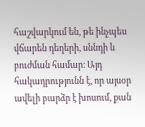հաշվարկում են, թե ինչպես վճարեն դեղերի, սննդի և բուժման համար։ Այդ հակադրությունն է, որ այսօր ավելի բարձր է խոսում, քան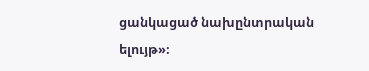ցանկացած նախընտրական ելույթ»։